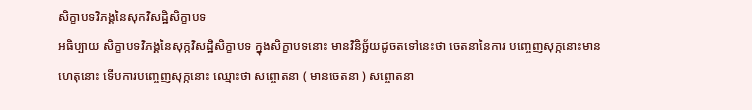សិក្ខាបទវិភង្គនៃសុកវិសដ្ឋិសិក្ខាបទ
អធិប្បាយ សិក្ខាបទវិភង្គនៃសុក្កវិសដ្ឋិសិក្ខាបទ ក្នុងសិក្ខាបទនោះ មានវិនិច្ឆ័យដូចតទៅនេះថា ចេតនានៃការ បញ្ចេញសុក្កនោះមាន ហេតុនោះ ទើបការបញេ្ចញសុក្កនោះ ឈ្មោះថា សព្ចោតនា ( មានចេតនា ) សព្ចោតនា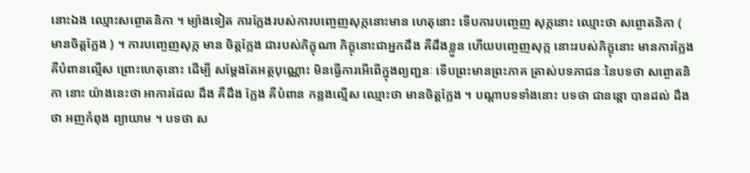នោះឯង ឈ្មោះសព្ចោតនិកា ។ ម្យ៉ាងទៀត ការក្លែងរបស់ការបញេ្ចញសុក្កនោះមាន ហេតុនោះ ទើបការបញេ្ចញ សុក្កនោះ ឈ្មោះថា សព្ចោតនិកា ( មានចិត្តក្លែង ) ។ ការបញេ្ចញសុក្ក មាន ចិត្តក្លែង ជារបស់ភិក្ខុណា ភិក្ខុនោះជាអ្នកដឹង គឺដឹងខ្លួន ហើយបញ្ចេញសុក្ក នោះរបស់ភិក្ខុនោះ មានការក្លែង គឺបំពានល្មើស ព្រោះហេតុនោះ ដើម្បី សម្តែងតែអត្ថបុណ្ណោះ មិនធ្វើការអើពើក្នុងព្យញ្ជនៈ ទើបព្រះមានព្រះភាគ ត្រាស់បទភាជនៈនៃបទថា សព្ចោតនិកា នោះ យ៉ាងនេះថា អាការដែល ដឹង គឺដឹង ក្លែង គឺបំពាន កន្លងល្មើស ឈ្មោះថា មានចិត្តក្លែង ។ បណ្តាបទទាំងនោះ បទថា ជានន្តោ បានដល់ ដឹងថា អញកំពុង ព្យាយាម ។ បទថា ស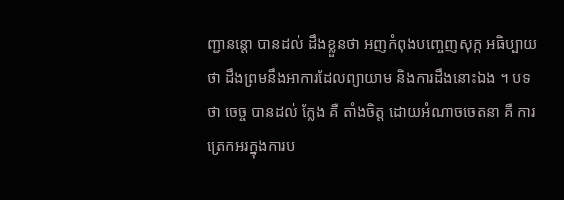ញ្ជានន្តោ បានដល់ ដឹងខ្លួនថា អញកំពុងបញ្ចេញសុក្ក អធិប្បាយថា ដឹងព្រមនឹងអាការដែលព្យាយាម និងការដឹងនោះឯង ។ បទថា ចេច្ច បានដល់ ក្លែង គឺ តាំងចិត្ត ដោយអំណាចចេតនា គឺ ការត្រេកអរក្នុងការប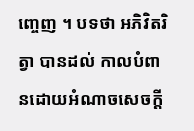ញេ្ចញ ។ បទថា អភិវិតរិត្វា បានដល់ កាលបំពានដោយអំណាចសេចក្តី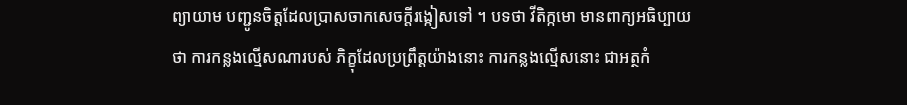ព្យាយាម បញ្ជូនចិត្តដែលប្រាសចាកសេចក្តីរង្កៀសទៅ ។ បទថា វីតិក្កមោ មានពាក្យអធិប្បាយថា ការកន្លងល្មើសណារបស់ ភិក្ខុដែលប្រព្រឹត្តយ៉ាងនោះ ការកន្លងល្មើសនោះ ជាអត្ថកំ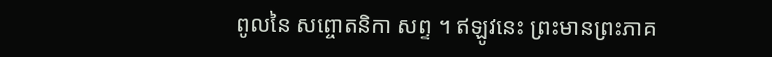ពូលនៃ សព្ចោតនិកា សព្ទ ។ ឥឡូវនេះ ព្រះមានព្រះភាគ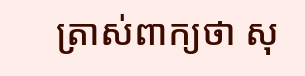ត្រាស់ពាក្យថា សុ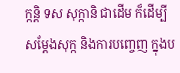ក្កន្តិ ទស សុក្កានិ ជាដើម ក៏ដើម្បីសម្តែងសុក្ក និងការបញេ្ចញ ក្នុងប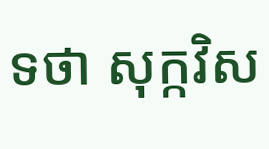ទថា សុក្កវិស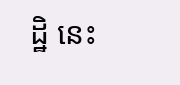ដ្ឋិ នេះ